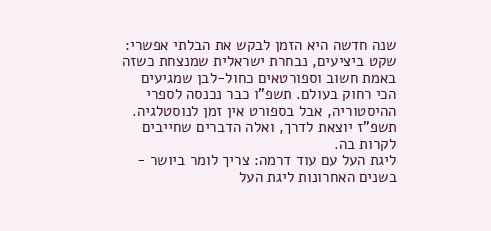שנה חדשה היא הזמן לבקש את הבלתי אפשרי: שקט ביציעים, נבחרת ישראלית שמנצחת כשזה באמת חשוב וספורטאים כחול-לבן שמגיעים הכי רחוק בעולם. תשפ"ו כבר נכנסה לספרי ההיסטוריה, אבל בספורט אין זמן לנוסטלגיה. תשפ"ז יוצאת לדרך, ואלה הדברים שחייבים לקרות בה.
ליגת העל עם עוד דרמה: צריך לומר ביושר - בשנים האחרונות ליגת העל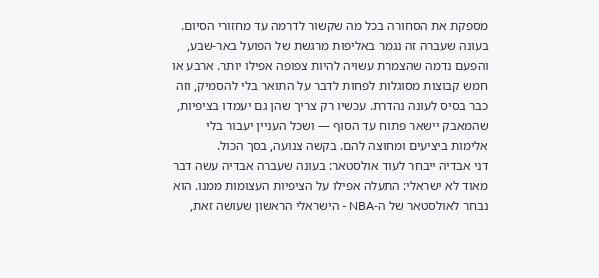מספקת את הסחורה בכל מה שקשור לדרמה עד מחזורי הסיום. בעונה שעברה זה נגמר באליפות מרגשת של הפועל באר-שבע, והפעם נדמה שהצמרת עשויה להיות צפופה אפילו יותר. ארבע או חמש קבוצות מסוגלות לפחות לדבר על התואר בלי להסמיק, וזה כבר בסיס לעונה נהדרת. עכשיו רק צריך שהן גם יעמדו בציפיות, שהמאבק יישאר פתוח עד הסוף — ושכל העניין יעבור בלי אלימות ביציעים ומחוצה להם. בקשה צנועה, בסך הכול.
דני אבדיה ייבחר לעוד אולסטאר: בעונה שעברה אבדיה עשה דבר מאוד לא ישראלי: התעלה אפילו על הציפיות העצומות ממנו. הוא נבחר לאולסטאר של ה-NBA - הישראלי הראשון שעושה זאת,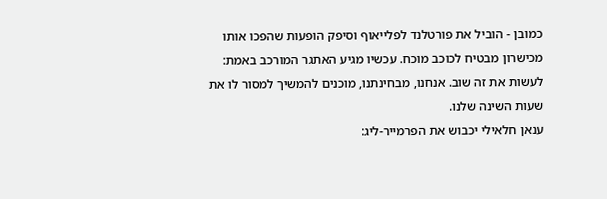כמובן - הוביל את פורטלנד לפלייאוף וסיפק הופעות שהפכו אותו מכישרון מבטיח לכוכב מוכח. עכשיו מגיע האתגר המורכב באמת: לעשות את זה שוב. אנחנו, מבחינתנו, מוכנים להמשיך למסור לו את שעות השינה שלנו.
ענאן חלאילי יכבוש את הפרמייר-ליג: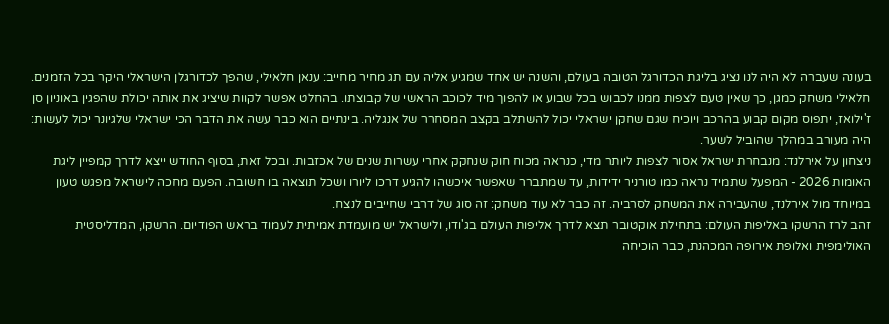בעונה שעברה לא היה לנו נציג בליגת הכדורגל הטובה בעולם, והשנה יש אחד שמגיע אליה עם תג מחיר מחייב: ענאן חלאילי, שהפך לכדורגלן הישראלי היקר בכל הזמנים. חלאילי משחק כמגן, כך שאין טעם לצפות ממנו לכבוש בכל שבוע או להפוך מיד לכוכב הראשי של קבוצתו. בהחלט אפשר לקוות שיציג את אותה יכולת שהפגין באוניון סן ז'ילואז, יתפוס מקום קבוע בהרכב ויוכיח שגם שחקן ישראלי יכול להשתלב בקצב המסחרר של אנגליה. בינתיים הוא כבר עשה את הדבר הכי ישראלי שלגיונר יכול לעשות: היה מעורב במהלך שהוביל לשער.
ניצחון על אירלנד: מנבחרת ישראל אסור לצפות ליותר מדי, כנראה מכוח חוק שנחקק אחרי עשרות שנים של אכזבות. ובכל זאת, בסוף החודש ייצא לדרך קמפיין ליגת האומות 2026 - המפעל שתמיד נראה כמו טורניר ידידות, עד שמתברר שאפשר איכשהו להגיע דרכו ליורו ושכל תוצאה בו חשובה. הפעם מחכה לישראל מפגש טעון במיוחד מול אירלנד, שהעבירה את המשחק לסרביה. זה כבר לא עוד משחק: זה סוג של דרבי שחייבים לנצח.
זהב לרז הרשקו באליפות העולם: בתחילת אוקטובר תצא לדרך אליפות העולם בג'ודו, ולישראל יש מועמדת אמיתית לעמוד בראש הפודיום. הרשקו, המדליסטית האולימפית ואלופת אירופה המכהנת, כבר הוכיחה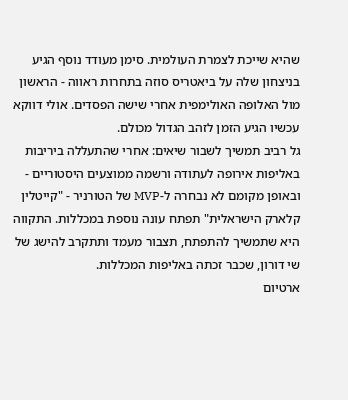שהיא שייכת לצמרת העולמית. סימן מעודד נוסף הגיע בניצחון שלה על ביאטריס סוזה בתחרות ראווה - הראשון מול האלופה האולימפית אחרי שישה הפסדים. אולי דווקא עכשיו הגיע הזמן לזהב הגדול מכולם.
גל רביב תמשיך לשבור שיאים: אחרי שהתעללה ביריבות באליפות אירופה לעתודה ורשמה ממוצעים היסטוריים - ובאופן מקומם לא נבחרה ל-MVP של הטורניר - "קייטלין קלארק הישראלית" תפתח עונה נוספת במכללות. התקווה היא שתמשיך להתפתח, תצבור מעמד ותתקרב להישג של שי דורון, שכבר זכתה באליפות המכללות.
ארטיום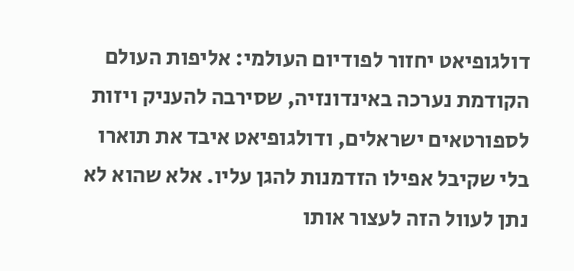דולגופיאט יחזור לפודיום העולמי: אליפות העולם הקודמת נערכה באינדונזיה, שסירבה להעניק ויזות לספורטאים ישראלים, ודולגופיאט איבד את תוארו בלי שקיבל אפילו הזדמנות להגן עליו. אלא שהוא לא נתן לעוול הזה לעצור אותו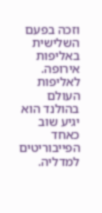וזכה בפעם השלישית באליפות אירופה. לאליפות העולם בהולנד הוא יגיע שוב כאחד הפייבוריטים למדליה.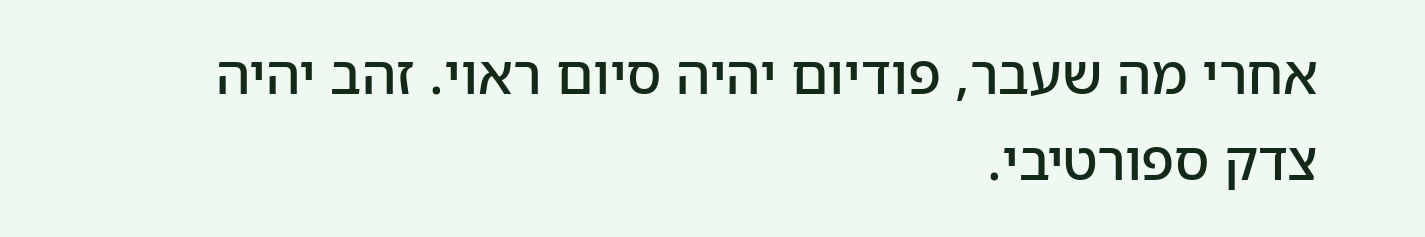אחרי מה שעבר, פודיום יהיה סיום ראוי. זהב יהיה צדק ספורטיבי.